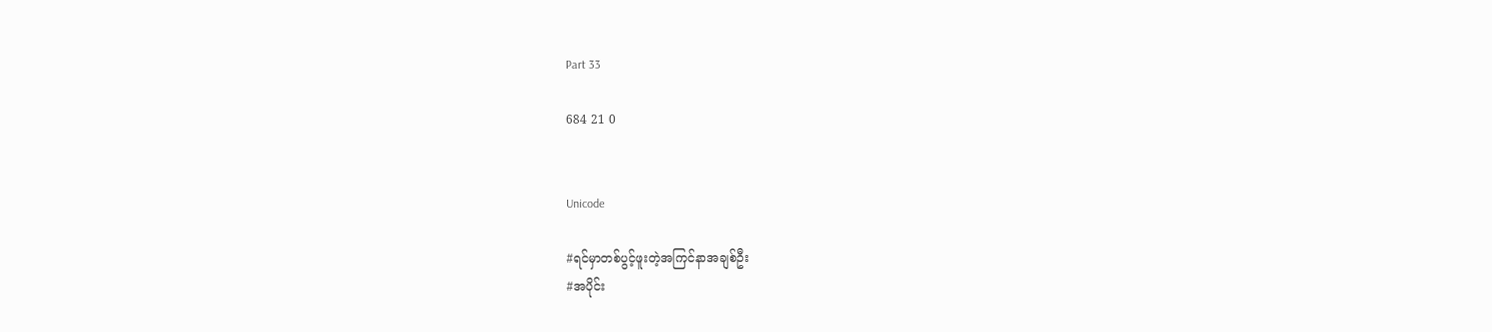Part 33

684 21 0


Unicode

#ရင်မှာတစ်ပွင့်ဖူးတဲ့အကြင်နာအချစ်ဦး
#အပိုင်း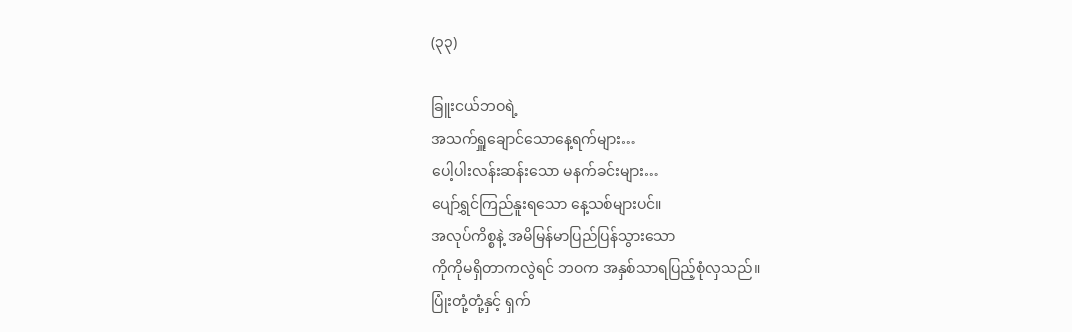(၃၃)

ခြူးငယ်ဘဝရဲ့
အသက်ရှူချောင်သောနေ့ရက်များ…
ပေါ့ပါးလန်းဆန်းသော မနက်ခင်းများ…
ပျော်ရွှင်ကြည်နူးရသော နေ့သစ်များပင်။
အလုပ်ကိစ္စနဲ့ အမိမြန်မာပြည်ပြန်သွားသော
ကိုကိုမရှိတာကလွဲရင် ဘဝက အနှစ်သာရပြည့်စုံလှသည်။
ပြုံးတုံ့တုံ့နှင့် ရှက်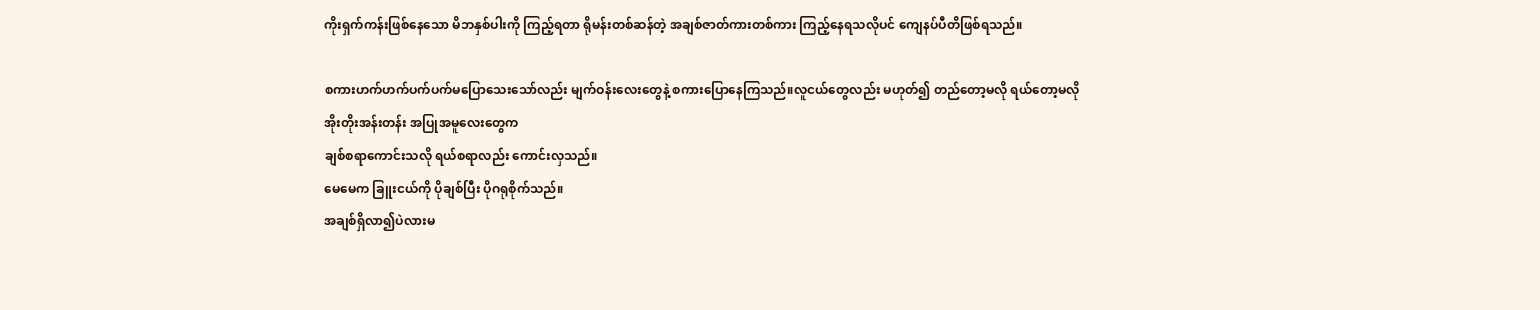ကိုးရှက်ကန်းဖြစ်နေသော မိဘနှစ်ပါးကို ကြည့်ရတာ ရိုမန်းတစ်ဆန်တဲ့ အချစ်ဇာတ်ကားတစ်ကား ကြည့်နေရသလိုပင် ကျေနပ်ပီတိဖြစ်ရသည်။

စကားဟက်ဟက်ပက်ပက်မပြောသေးသော်လည်း မျက်ဝန်းလေးတွေနဲ့ စကားပြောနေကြသည်။လူငယ်တွေလည်း မဟုတ်၍ တည်တော့မလို ရယ်တော့မလို
အိုးတိုးအန်းတန်း အပြုအမူလေးတွေက
ချစ်စရာကောင်းသလို ရယ်စရာလည်း ကောင်းလှသည်။
မေမေက ခြူးငယ်ကို ပိုချစ်ပြီး ပိုဂရုစိုက်သည်။
အချစ်ရှိလာ၍ပဲလားမ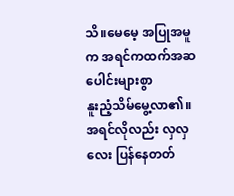သိ။မေမေ့ အပြုအမူက အရင်ကထက်အဆပေါင်းများစွာ
နူးညံ့သိမ်မွေ့လာ၏။အရင်လိုလည်း လှလှလေး ပြန်နေတတ်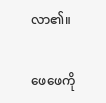လာ၏။

ဖေဖေကို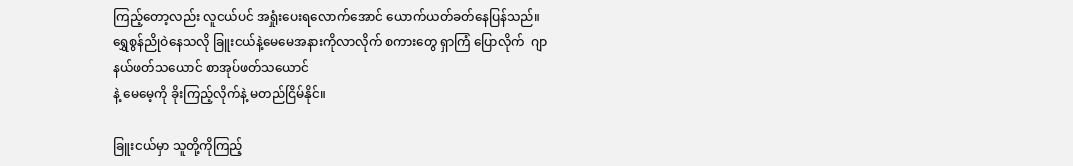ကြည့်တော့လည်း လူငယ်ပင် အရှုံးပေးရလောက်အောင် ယောက်ယတ်ခတ်နေပြန်သည်။
ရွှေစွန်ညိုဝဲနေသလို ခြူးငယ်နဲ့မေမေအနားကိုလာလိုက် စကားတွေ ရှာကြံ ပြောလိုက်  ဂျာနယ်ဖတ်သယောင် စာအုပ်ဖတ်သယောင်
နဲ့ မေမေ့ကို ခိုးကြည့်လိုက်နဲ့ မတည်ငြိမ်နိုင်။

ခြူးငယ်မှာ သူတို့ကိုကြည့်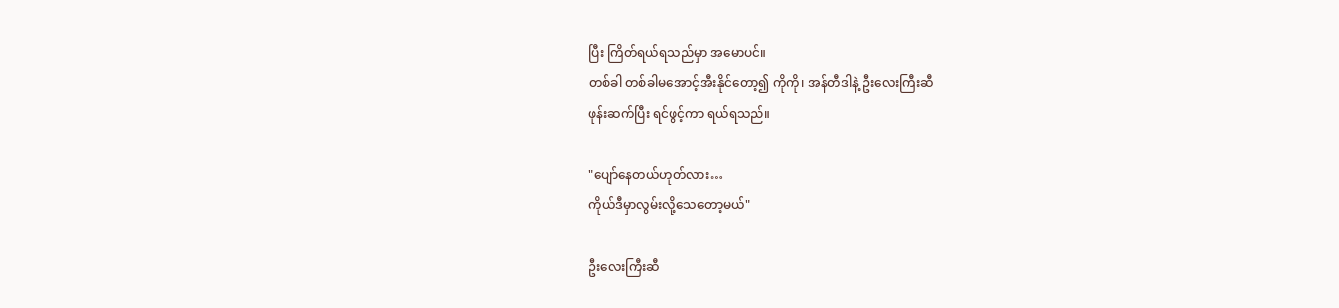ပြီး ကြိတ်ရယ်ရသည်မှာ အမောပင်။
တစ်ခါ တစ်ခါမအောင့်အီးနိုင်တော့၍ ကိုကို၊ အန်တီဒါနဲ့ ဦးလေးကြီးဆီ
ဖုန်းဆက်ပြီး ရင်ဖွင့်ကာ ရယ်ရသည်။

"ပျော်နေတယ်ဟုတ်လား…
ကိုယ်ဒီမှာလွမ်းလို့သေတော့မယ်"

ဦးလေးကြီးဆီ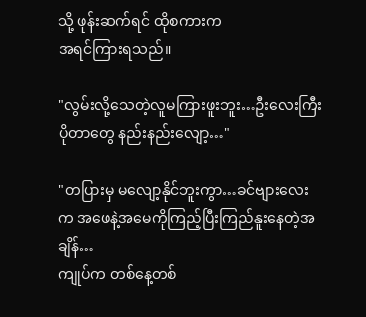သို့ ဖုန်းဆက်ရင် ထိုစကားက
အရင်ကြားရသည်။

"လွမ်းလို့သေတဲ့လူမကြားဖူးဘူး…ဦးလေးကြီး ပိုတာတွေ နည်းနည်းလျော့…"

"တပြားမှ မလျော့နိုင်ဘူးကွာ…ခင်ဗျားလေးက အဖေနဲ့အမေကိုကြည့်ပြီးကြည်နူးနေတဲ့အချိန်…
ကျုပ်က တစ်နေ့တစ်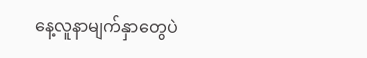နေ့လူနာမျက်နှာတွေပဲ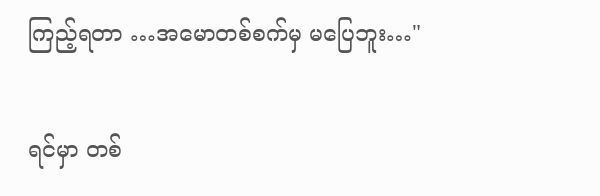ကြည့်ရတာ …အမောတစ်စက်မှ မပြေဘူး…"

ရင်မှာ တစ်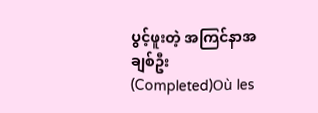ပွင့်ဖူးတဲ့ အကြင်နာအချစ်ဦး (Completed)Où les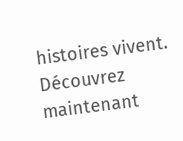histoires vivent. Découvrez maintenant